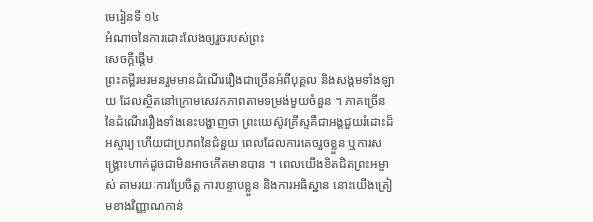មេរៀនទី ១៤
អំណាចនៃការដោះលែងឲ្យរួចរបស់ព្រះ
សេចក្ដីផ្ដើម
ព្រះគម្ពីរមរមនរួមមានដំណើររឿងជាច្រើនអំពីបុគ្គល និងសង្គមទាំងឡាយ ដែលស្ថិតនៅក្រោមសេវកភាពតាមទម្រង់មួយចំនួន ។ ភាគច្រើននៃដំណើររឿងទាំងនេះបង្ហាញថា ព្រះយេស៊ូវគ្រីស្ទគឺជាអង្គជួយរំដោះដ៏អស្ចារ្យ ហើយជាប្រភពនៃជំនួយ ពេលដែលការគេចរួចខ្លួន ឬការសង្គ្រោះហាក់ដូចជាមិនអាចកើតមានបាន ។ ពេលយើងខិតជិតព្រះអម្ចាស់ តាមរយៈការប្រែចិត្ត ការបន្ទាបខ្លួន និងការអធិស្ឋាន នោះយើងត្រៀមខាងវិញ្ញាណកាន់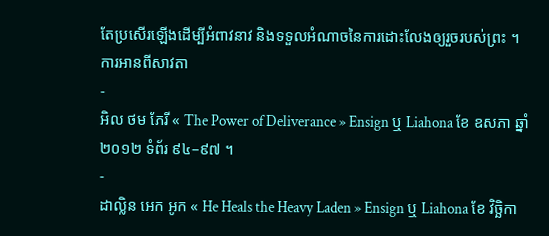តែប្រសើរឡើងដើម្បីអំពាវនាវ និងទទួលអំណាចនៃការដោះលែងឲ្យរួចរបស់ព្រះ ។
ការអានពីសាវតា
-
អិល ថម ភែរី « The Power of Deliverance » Ensign ឬ Liahona ខែ ឧសភា ឆ្នាំ ២០១២ ទំព័រ ៩៤–៩៧ ។
-
ដាល្លិន អេក អូក « He Heals the Heavy Laden » Ensign ឬ Liahona ខែ វិច្ឆិកា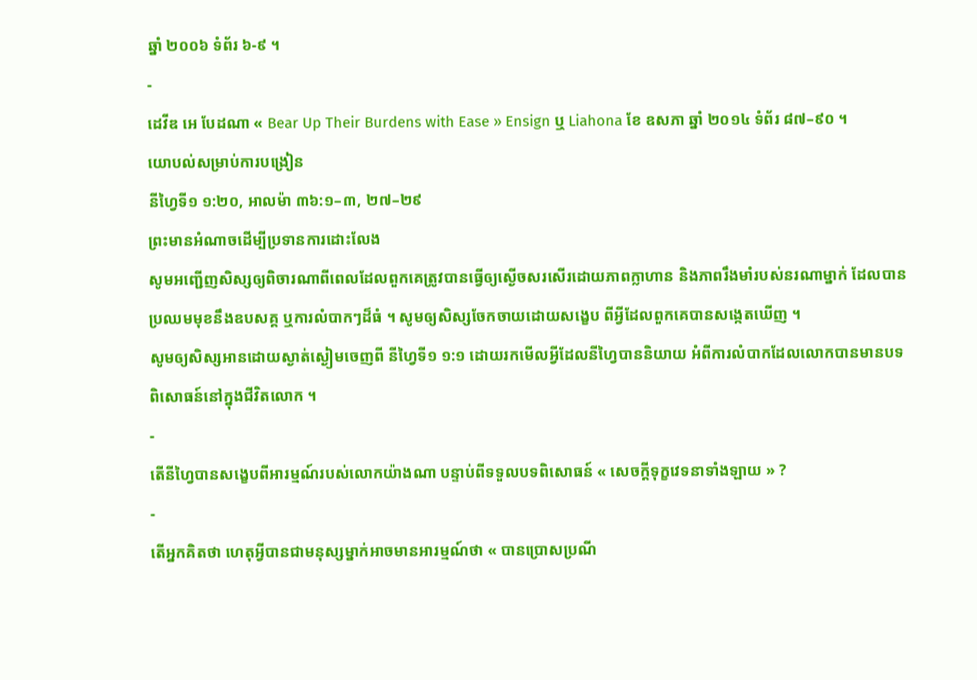ឆ្នាំ ២០០៦ ទំព័រ ៦-៩ ។
-
ដេវីឌ អេ បែដណា « Bear Up Their Burdens with Ease » Ensign ឬ Liahona ខែ ឧសភា ឆ្នាំ ២០១៤ ទំព័រ ៨៧–៩០ ។
យោបល់សម្រាប់ការបង្រៀន
នីហ្វៃទី១ ១:២០, អាលម៉ា ៣៦:១–៣, ២៧–២៩
ព្រះមានអំណាចដើម្បីប្រទានការដោះលែង
សូមអញ្ជើញសិស្សឲ្យពិចារណាពីពេលដែលពួកគេត្រូវបានធ្វើឲ្យស្ងើចសរសើរដោយភាពក្លាហាន និងភាពរឹងមាំរបស់នរណាម្នាក់ ដែលបានប្រឈមមុខនឹងឧបសគ្គ ឬការលំបាកៗដ៏ធំ ។ សូមឲ្យសិស្សចែកចាយដោយសង្ខេប ពីអ្វីដែលពួកគេបានសង្កេតឃើញ ។
សូមឲ្យសិស្សអានដោយស្ងាត់ស្ងៀមចេញពី នីហ្វៃទី១ ១:១ ដោយរកមើលអ្វីដែលនីហ្វៃបាននិយាយ អំពីការលំបាកដែលលោកបានមានបទពិសោធន៍នៅក្នុងជីវិតលោក ។
-
តើនីហ្វៃបានសង្ខេបពីអារម្មណ៍របស់លោកយ៉ាងណា បន្ទាប់ពីទទួលបទពិសោធន៍ « សេចក្ដីទុក្ខវេទនាទាំងឡាយ » ?
-
តើអ្នកគិតថា ហេតុអ្វីបានជាមនុស្សម្នាក់អាចមានអារម្មណ៍ថា « បានប្រោសប្រណី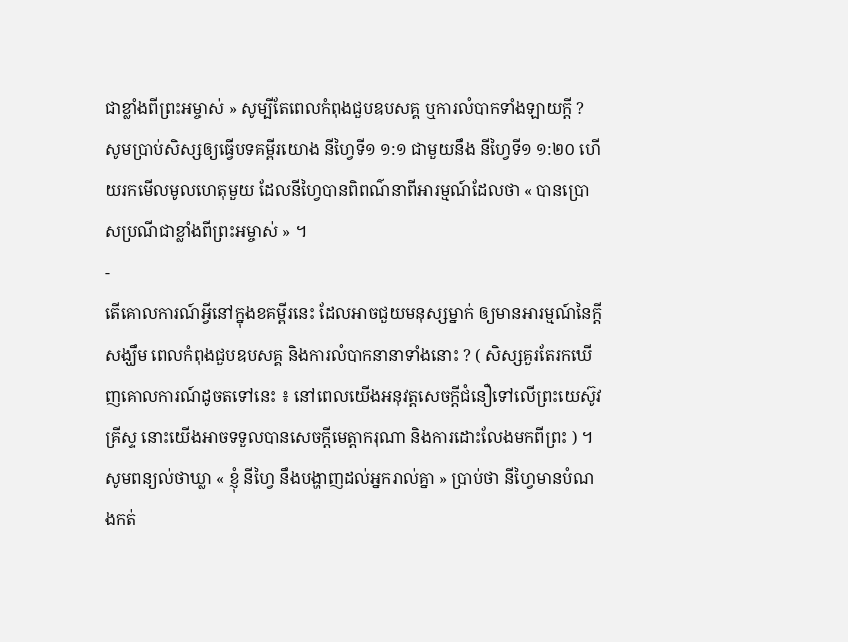ជាខ្លាំងពីព្រះអម្ចាស់ » សូម្បីតែពេលកំពុងជួបឧបសគ្គ ឬការលំបាកទាំងឡាយក្ដី ?
សូមប្រាប់សិស្សឲ្យធ្វើបទគម្ពីរយោង នីហ្វៃទី១ ១:១ ជាមួយនឹង នីហ្វៃទី១ ១:២០ ហើយរកមើលមូលហេតុមួយ ដែលនីហ្វៃបានពិពណ៌នាពីអារម្មណ៍ដែលថា « បានប្រោសប្រណីជាខ្លាំងពីព្រះអម្ចាស់ » ។
-
តើគោលការណ៍អ្វីនៅក្នុងខគម្ពីរនេះ ដែលអាចជួយមនុស្សម្នាក់ ឲ្យមានអារម្មណ៍នៃក្ដីសង្ឃឹម ពេលកំពុងជួបឧបសគ្គ និងការលំបាកនានាទាំងនោះ ? ( សិស្សគួរតែរកឃើញគោលការណ៍ដូចតទៅនេះ ៖ នៅពេលយើងអនុវត្តសេចក្ដីជំនឿទៅលើព្រះយេស៊ូវគ្រីស្ទ នោះយើងអាចទទួលបានសេចក្ដីមេត្តាករុណា និងការដោះលែងមកពីព្រះ ) ។
សូមពន្យល់ថាឃ្លា « ខ្ញុំ នីហ្វៃ នឹងបង្ហាញដល់អ្នករាល់គ្នា » ប្រាប់ថា នីហ្វៃមានបំណងកត់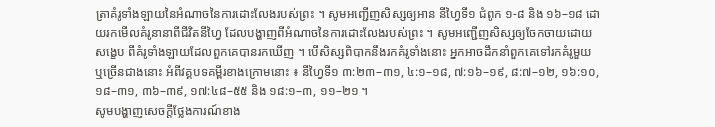ត្រាគំរូទាំងឡាយនៃអំណាចនៃការដោះលែងរបស់ព្រះ ។ សូមអញ្ជើញសិស្សឲ្យអាន នីហ្វៃទី១ ជំពូក ១-៨ និង ១៦–១៨ ដោយរកមើលគំរូនានាពីជីវិតនីហ្វៃ ដែលបង្ហាញពីអំណាចនៃការដោះលែងរបស់ព្រះ ។ សូមអញ្ជើញសិស្សឲ្យចែកចាយដោយសង្ខេប ពីគំរូទាំងឡាយដែលពួកគេបានរកឃើញ ។ បើសិស្សពិបាកនឹងរកគំរូទាំងនោះ អ្នកអាចដឹកនាំពួកគេទៅរកគំរូមួយ ឬច្រើនជាងនោះ អំពីវគ្គបទគម្ពីរខាងក្រោមនោះ ៖ នីហ្វៃទី១ ៣:២៣–៣១, ៤:១–១៨, ៧:១៦–១៩, ៨:៧–១២, ១៦:១០, ១៨–៣១, ៣៦–៣៩, ១៧:៤៨–៥៥ និង ១៨:១–៣, ១១–២១ ។
សូមបង្ហាញសេចក្ដីថ្លែងការណ៍ខាង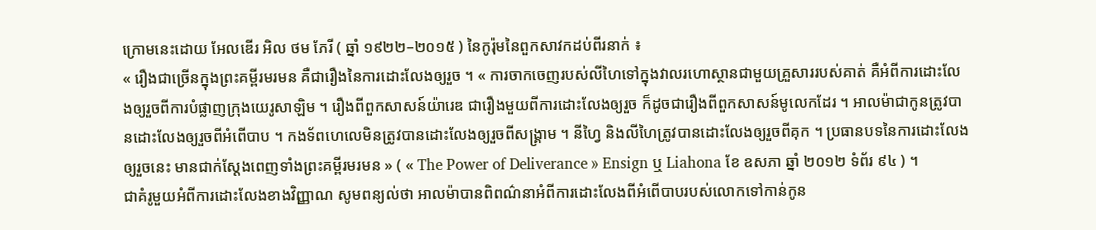ក្រោមនេះដោយ អែលឌើរ អិល ថម ភែរី ( ឆ្នាំ ១៩២២–២០១៥ ) នៃកូរ៉ុមនៃពួកសាវកដប់ពីរនាក់ ៖
« រឿងជាច្រើនក្នុងព្រះគម្ពីរមរមន គឺជារឿងនៃការដោះលែងឲ្យរួច ។ « ការចាកចេញរបស់លីហៃទៅក្នុងវាលរហោស្ថានជាមួយគ្រួសាររបស់គាត់ គឺអំពីការដោះលែងឲ្យរួចពីការបំផ្លាញក្រុងយេរូសាឡិម ។ រឿងពីពួកសាសន៍យ៉ារេឌ ជារឿងមួយពីការដោះលែងឲ្យរួច ក៏ដូចជារឿងពីពួកសាសន៍មូលេកដែរ ។ អាលម៉ាជាកូនត្រូវបានដោះលែងឲ្យរួចពីអំពើបាប ។ កងទ័ពហេលេមិនត្រូវបានដោះលែងឲ្យរួចពីសង្គ្រាម ។ នីហ្វៃ និងលីហៃត្រូវបានដោះលែងឲ្យរួចពីគុក ។ ប្រធានបទនៃការដោះលែងឲ្យរួចនេះ មានជាក់ស្ដែងពេញទាំងព្រះគម្ពីរមរមន » ( « The Power of Deliverance » Ensign ឬ Liahona ខែ ឧសភា ឆ្នាំ ២០១២ ទំព័រ ៩៤ ) ។
ជាគំរូមួយអំពីការដោះលែងខាងវិញ្ញាណ សូមពន្យល់ថា អាលម៉ាបានពិពណ៌នាអំពីការដោះលែងពីអំពើបាបរបស់លោកទៅកាន់កូន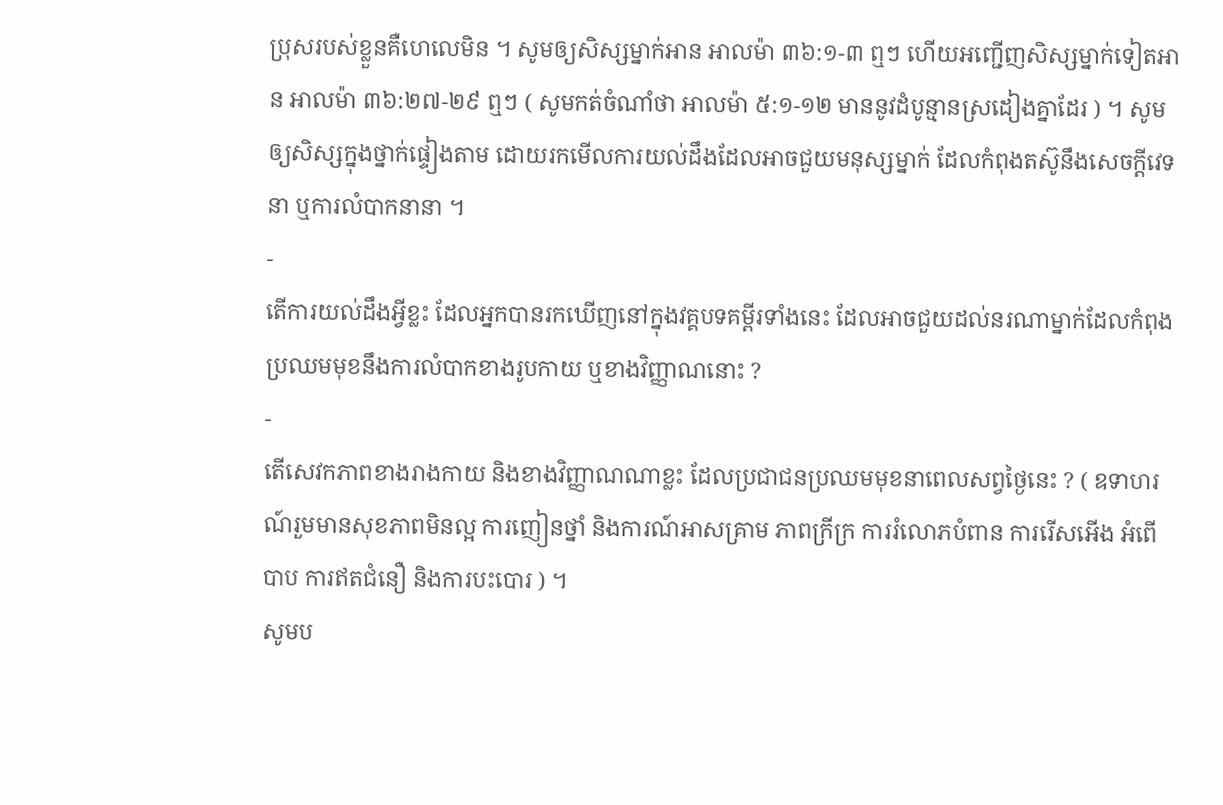ប្រុសរបស់ខ្លួនគឺហេលេមិន ។ សូមឲ្យសិស្សម្នាក់អាន អាលម៉ា ៣៦:១-៣ ឮៗ ហើយអញ្ជើញសិស្សម្នាក់ទៀតអាន អាលម៉ា ៣៦:២៧-២៩ ឮៗ ( សូមកត់ចំណាំថា អាលម៉ា ៥:១-១២ មាននូវដំបូន្មានស្រដៀងគ្នាដែរ ) ។ សូមឲ្យសិស្សក្នុងថ្នាក់ផ្ទៀងតាម ដោយរកមើលការយល់ដឹងដែលអាចជួយមនុស្សម្នាក់ ដែលកំពុងតស៊ូនឹងសេចក្ដីវេទនា ឬការលំបាកនានា ។
-
តើការយល់ដឹងអ្វីខ្លះ ដែលអ្នកបានរកឃើញនៅក្នុងវគ្គបទគម្ពីរទាំងនេះ ដែលអាចជួយដល់នរណាម្នាក់ដែលកំពុងប្រឈមមុខនឹងការលំបាកខាងរូបកាយ ឬខាងវិញ្ញាណនោះ ?
-
តើសេវកភាពខាងរាងកាយ និងខាងវិញ្ញាណណាខ្លះ ដែលប្រជាជនប្រឈមមុខនាពេលសព្វថ្ងៃនេះ ? ( ឧទាហរណ៍រួមមានសុខភាពមិនល្អ ការញៀនថ្នាំ និងការណ៍អាសគ្រាម ភាពក្រីក្រ ការរំលោភបំពាន ការរើសអើង អំពើបាប ការឥតជំនឿ និងការបះបោរ ) ។
សូមប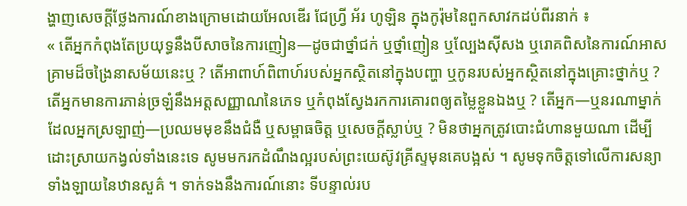ង្ហាញសេចក្ដីថ្លែងការណ៍ខាងក្រោមដោយអែលឌើរ ជែហ្វ្រី អ័រ ហូឡិន ក្នុងកូរ៉ុមនៃពួកសាវកដប់ពីរនាក់ ៖
« តើអ្នកកំពុងតែប្រយុទ្ធនឹងបីសាចនៃការញៀន—ដូចជាថ្នាំជក់ ឬថ្នាំញៀន ឬល្បែងស៊ីសង ឬរោគពិសនៃការណ៍អាសគ្រាមដ៏ចង្រៃនាសម័យនេះឬ ? តើអាពាហ៍ពិពាហ៍របស់អ្នកស្ថិតនៅក្នុងបញ្ហា ឬកូនរបស់អ្នកស្ថិតនៅក្នុងគ្រោះថ្នាក់ឬ ? តើអ្នកមានការភាន់ច្រឡំនឹងអត្តសញ្ញាណនៃភេទ ឬកំពុងស្វែងរកការគោរពឲ្យតម្លៃខ្លួនឯងឬ ? តើអ្នក—ឬនរណាម្នាក់ដែលអ្នកស្រឡាញ់—ប្រឈមមុខនឹងជំងឺ ឬសម្ពាធចិត្ត ឬសេចក្ដីស្លាប់ឬ ? មិនថាអ្នកត្រូវបោះជំហានមួយណា ដើម្បីដោះស្រាយកង្វល់ទាំងនេះទេ សូមមករកដំណឹងល្អរបស់ព្រះយេស៊ូវគ្រីស្ទមុនគេបង្អស់ ។ សូមទុកចិត្តទៅលើការសន្យាទាំងឡាយនៃឋានសួគ៌ ។ ទាក់ទងនឹងការណ៍នោះ ទីបន្ទាល់រប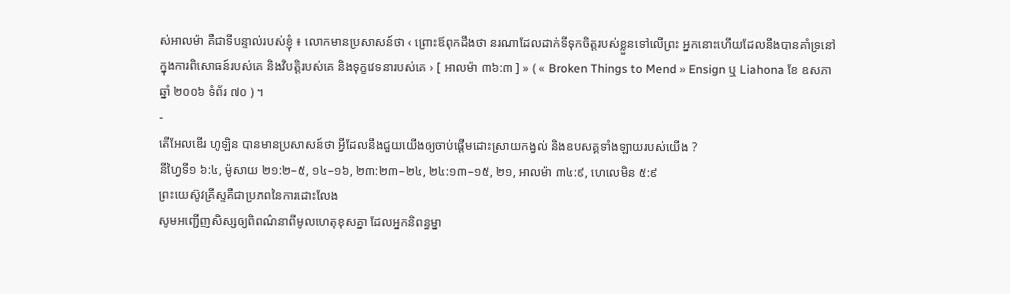ស់អាលម៉ា គឺជាទីបន្ទាល់របស់ខ្ញុំ ៖ លោកមានប្រសាសន៍ថា ‹ ព្រោះឪពុកដឹងថា នរណាដែលដាក់ទីទុកចិត្តរបស់ខ្លួនទៅលើព្រះ អ្នកនោះហើយដែលនឹងបានគាំទ្រនៅក្នុងការពិសោធន៍របស់គេ និងវិបត្តិរបស់គេ និងទុក្ខវេទនារបស់គេ › [ អាលម៉ា ៣៦:៣ ] » ( « Broken Things to Mend » Ensign ឬ Liahona ខែ ឧសភា ឆ្នាំ ២០០៦ ទំព័រ ៧០ ) ។
-
តើអែលឌើរ ហូឡិន បានមានប្រសាសន៍ថា អ្វីដែលនឹងជួយយើងឲ្យចាប់ផ្ដើមដោះស្រាយកង្វល់ និងឧបសគ្គទាំងឡាយរបស់យើង ?
នីហ្វៃទី១ ៦:៤, ម៉ូសាយ ២១:២–៥, ១៤–១៦, ២៣:២៣–២៤, ២៤:១៣–១៥, ២១, អាលម៉ា ៣៤:៩, ហេលេមិន ៥:៩
ព្រះយេស៊ូវគ្រីស្ទគឺជាប្រភពនៃការដោះលែង
សូមអញ្ជើញសិស្សឲ្យពិពណ៌នាពីមូលហេតុខុសគ្នា ដែលអ្នកនិពន្ធម្នា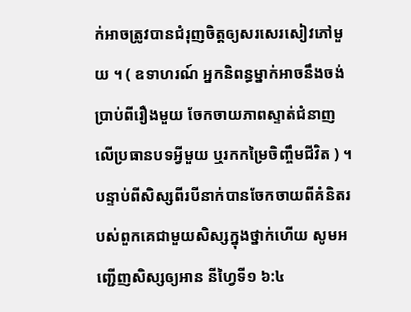ក់អាចត្រូវបានជំរុញចិត្តឲ្យសរសេរសៀវភៅមួយ ។ ( ឧទាហរណ៍ អ្នកនិពន្ធម្នាក់អាចនឹងចង់ប្រាប់ពីរឿងមួយ ចែកចាយភាពស្ទាត់ជំនាញលើប្រធានបទអ្វីមួយ ឬរកកម្រៃចិញ្ចឹមជីវិត ) ។ បន្ទាប់ពីសិស្សពីរបីនាក់បានចែកចាយពីគំនិតរបស់ពួកគេជាមួយសិស្សក្នុងថ្នាក់ហើយ សូមអញ្ជើញសិស្សឲ្យអាន នីហ្វៃទី១ ៦:៤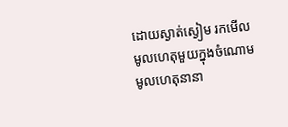ដោយស្ងាត់ស្ងៀម រកមើលមូលហេតុមួយក្នុងចំណោមមូលហេតុនានា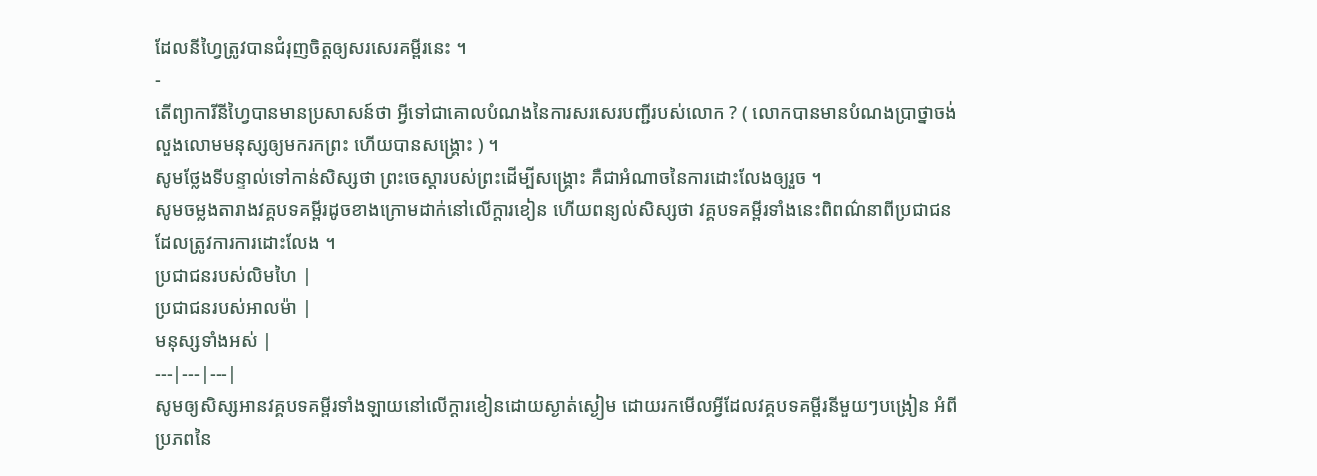ដែលនីហ្វៃត្រូវបានជំរុញចិត្តឲ្យសរសេរគម្ពីរនេះ ។
-
តើព្យាការីនីហ្វៃបានមានប្រសាសន៍ថា អ្វីទៅជាគោលបំណងនៃការសរសេរបញ្ជីរបស់លោក ? ( លោកបានមានបំណងប្រាថ្នាចង់លួងលោមមនុស្សឲ្យមករកព្រះ ហើយបានសង្គ្រោះ ) ។
សូមថ្លែងទីបន្ទាល់ទៅកាន់សិស្សថា ព្រះចេស្ដារបស់ព្រះដើម្បីសង្គ្រោះ គឺជាអំណាចនៃការដោះលែងឲ្យរួច ។
សូមចម្លងតារាងវគ្គបទគម្ពីរដូចខាងក្រោមដាក់នៅលើក្ដារខៀន ហើយពន្យល់សិស្សថា វគ្គបទគម្ពីរទាំងនេះពិពណ៌នាពីប្រជាជនដែលត្រូវការការដោះលែង ។
ប្រជាជនរបស់លិមហៃ |
ប្រជាជនរបស់អាលម៉ា |
មនុស្សទាំងអស់ |
---|---|---|
សូមឲ្យសិស្សអានវគ្គបទគម្ពីរទាំងឡាយនៅលើក្ដារខៀនដោយស្ងាត់ស្ងៀម ដោយរកមើលអ្វីដែលវគ្គបទគម្ពីរនីមួយៗបង្រៀន អំពីប្រភពនៃ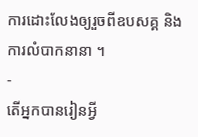ការដោះលែងឲ្យរួចពីឧបសគ្គ និងការលំបាកនានា ។
-
តើអ្នកបានរៀនអ្វី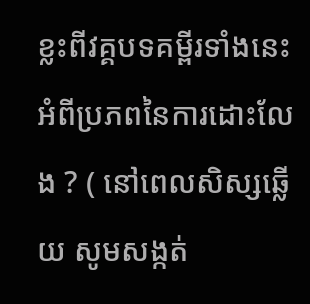ខ្លះពីវគ្គបទគម្ពីរទាំងនេះ អំពីប្រភពនៃការដោះលែង ? ( នៅពេលសិស្សឆ្លើយ សូមសង្កត់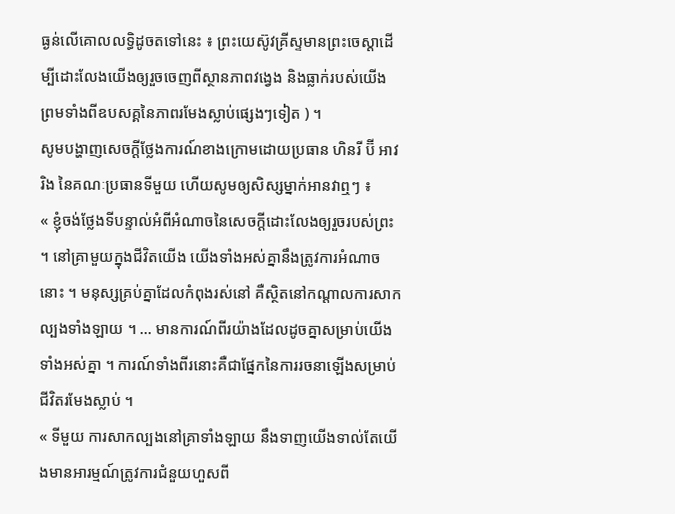ធ្ងន់លើគោលលទ្ធិដូចតទៅនេះ ៖ ព្រះយេស៊ូវគ្រីស្ទមានព្រះចេស្ដាដើម្បីដោះលែងយើងឲ្យរួចចេញពីស្ថានភាពវង្វេង និងធ្លាក់របស់យើង ព្រមទាំងពីឧបសគ្គនៃភាពរមែងស្លាប់ផ្សេងៗទៀត ) ។
សូមបង្ហាញសេចក្ដីថ្លែងការណ៍ខាងក្រោមដោយប្រធាន ហិនរី ប៊ី អាវរិង នៃគណៈប្រធានទីមួយ ហើយសូមឲ្យសិស្សម្នាក់អានវាឮៗ ៖
« ខ្ញុំចង់ថ្លែងទីបន្ទាល់អំពីអំណាចនៃសេចក្ដីដោះលែងឲ្យរួចរបស់ព្រះ ។ នៅគ្រាមួយក្នុងជីវិតយើង យើងទាំងអស់គ្នានឹងត្រូវការអំណាចនោះ ។ មនុស្សគ្រប់គ្នាដែលកំពុងរស់នៅ គឺស្ថិតនៅកណ្ដាលការសាកល្បងទាំងឡាយ ។ … មានការណ៍ពីរយ៉ាងដែលដូចគ្នាសម្រាប់យើងទាំងអស់គ្នា ។ ការណ៍ទាំងពីរនោះគឺជាផ្នែកនៃការរចនាឡើងសម្រាប់ជីវិតរមែងស្លាប់ ។
« ទីមួយ ការសាកល្បងនៅគ្រាទាំងឡាយ នឹងទាញយើងទាល់តែយើងមានអារម្មណ៍ត្រូវការជំនួយហួសពី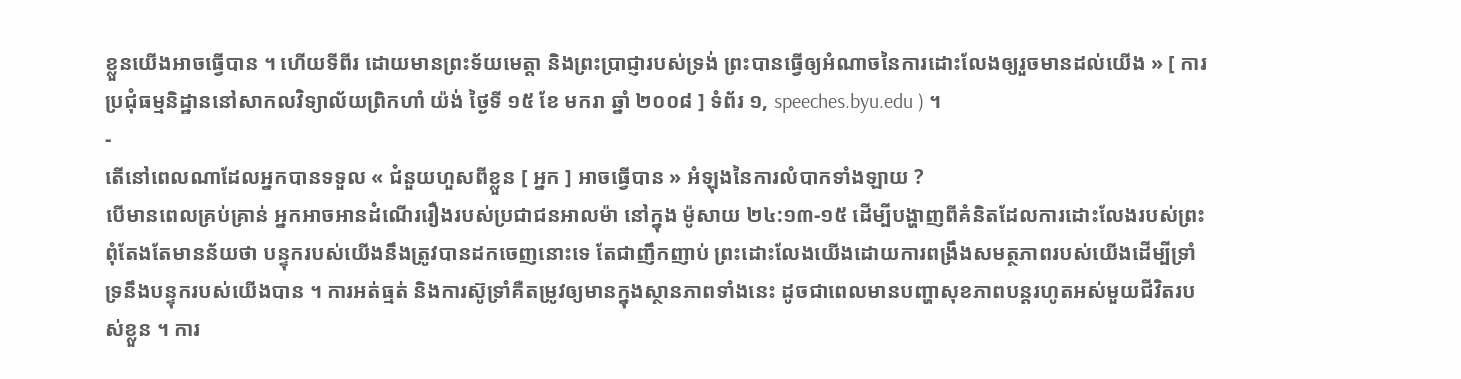ខ្លួនយើងអាចធ្វើបាន ។ ហើយទីពីរ ដោយមានព្រះទ័យមេត្តា និងព្រះប្រាជ្ញារបស់ទ្រង់ ព្រះបានធ្វើឲ្យអំណាចនៃការដោះលែងឲ្យរួចមានដល់យើង » [ ការប្រជុំធម្មនិដ្ឋាននៅសាកលវិទ្យាល័យព្រិកហាំ យ៉ង់ ថ្ងៃទី ១៥ ខែ មករា ឆ្នាំ ២០០៨ ] ទំព័រ ១, speeches.byu.edu ) ។
-
តើនៅពេលណាដែលអ្នកបានទទួល « ជំនួយហួសពីខ្លួន [ អ្នក ] អាចធ្វើបាន » អំឡុងនៃការលំបាកទាំងឡាយ ?
បើមានពេលគ្រប់គ្រាន់ អ្នកអាចអានដំណើររឿងរបស់ប្រជាជនអាលម៉ា នៅក្នុង ម៉ូសាយ ២៤:១៣-១៥ ដើម្បីបង្ហាញពីគំនិតដែលការដោះលែងរបស់ព្រះពុំតែងតែមានន័យថា បន្ទុករបស់យើងនឹងត្រូវបានដកចេញនោះទេ តែជាញឹកញាប់ ព្រះដោះលែងយើងដោយការពង្រឹងសមត្ថភាពរបស់យើងដើម្បីទ្រាំទ្រនឹងបន្ទុករបស់យើងបាន ។ ការអត់ធ្មត់ និងការស៊ូទ្រាំគឺតម្រូវឲ្យមានក្នុងស្ថានភាពទាំងនេះ ដូចជាពេលមានបញ្ហាសុខភាពបន្តរហូតអស់មួយជីវិតរបស់ខ្លួន ។ ការ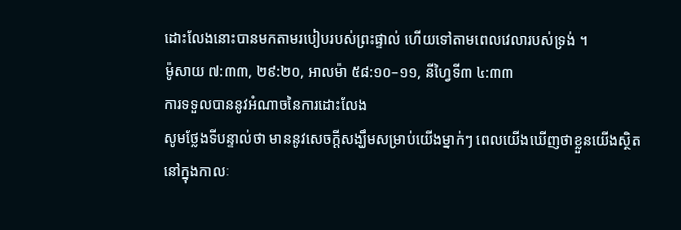ដោះលែងនោះបានមកតាមរបៀបរបស់ព្រះផ្ទាល់ ហើយទៅតាមពេលវេលារបស់ទ្រង់ ។
ម៉ូសាយ ៧:៣៣, ២៩:២០, អាលម៉ា ៥៨:១០–១១, នីហ្វៃទី៣ ៤:៣៣
ការទទួលបាននូវអំណាចនៃការដោះលែង
សូមថ្លែងទីបន្ទាល់ថា មាននូវសេចក្ដីសង្ឃឹមសម្រាប់យើងម្នាក់ៗ ពេលយើងឃើញថាខ្លួនយើងស្ថិតនៅក្នុងកាលៈ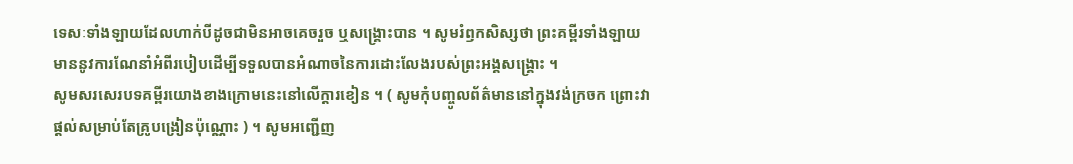ទេសៈទាំងឡាយដែលហាក់បីដូចជាមិនអាចគេចរួច ឬសង្គ្រោះបាន ។ សូមរំឭកសិស្សថា ព្រះគម្ពីរទាំងឡាយមាននូវការណែនាំអំពីរបៀបដើម្បីទទួលបានអំណាចនៃការដោះលែងរបស់ព្រះអង្គសង្គ្រោះ ។
សូមសរសេរបទគម្ពីរយោងខាងក្រោមនេះនៅលើក្ដារខៀន ។ ( សូមកុំបញ្ចូលព័ត៌មាននៅក្នុងវង់ក្រចក ព្រោះវាផ្ដល់សម្រាប់តែគ្រូបង្រៀនប៉ុណ្ណោះ ) ។ សូមអញ្ជើញ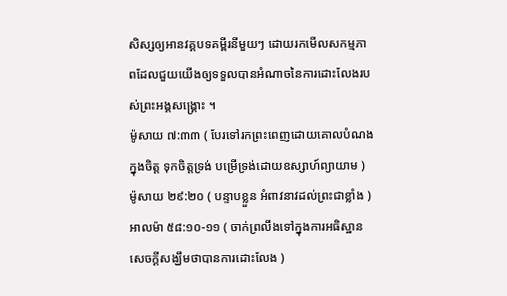សិស្សឲ្យអានវគ្គបទគម្ពីរនីមួយៗ ដោយរកមើលសកម្មភាពដែលជួយយើងឲ្យទទួលបានអំណាចនៃការដោះលែងរបស់ព្រះអង្គសង្គ្រោះ ។
ម៉ូសាយ ៧:៣៣ ( បែរទៅរកព្រះពេញដោយគោលបំណងក្នុងចិត្ត ទុកចិត្តទ្រង់ បម្រើទ្រង់ដោយឧស្សាហ៍ព្យាយាម )
ម៉ូសាយ ២៩:២០ ( បន្ទាបខ្លួន អំពាវនាវដល់ព្រះជាខ្លាំង )
អាលម៉ា ៥៨:១០-១១ ( ចាក់ព្រលឹងទៅក្នុងការអធិស្ឋាន សេចក្ដីសង្ឃឹមថាបានការដោះលែង )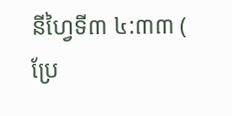នីហ្វៃទី៣ ៤:៣៣ ( ប្រែ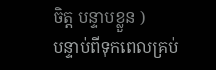ចិត្ត បន្ទាបខ្លួន )
បន្ទាប់ពីទុកពេលគ្រប់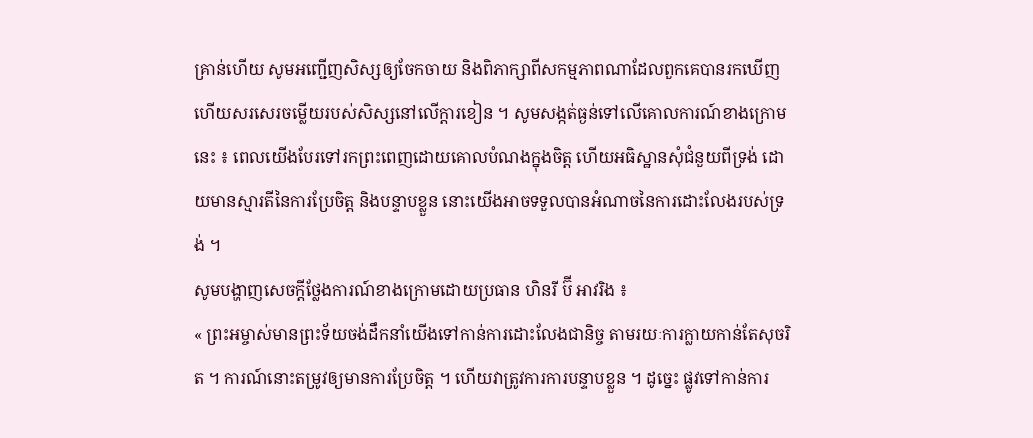គ្រាន់ហើយ សូមអញ្ជើញសិស្សឲ្យចែកចាយ និងពិភាក្សាពីសកម្មភាពណាដែលពួកគេបានរកឃើញ ហើយសរសេរចម្លើយរបស់សិស្សនៅលើក្ដារខៀន ។ សូមសង្កត់ធ្ងន់ទៅលើគោលការណ៍ខាងក្រោមនេះ ៖ ពេលយើងបែរទៅរកព្រះពេញដោយគោលបំណងក្នុងចិត្ត ហើយអធិស្ឋានសុំជំនួយពីទ្រង់ ដោយមានស្មារតីនៃការប្រែចិត្ត និងបន្ទាបខ្លួន នោះយើងអាចទទួលបានអំណាចនៃការដោះលែងរបស់ទ្រង់ ។
សូមបង្ហាញសេចក្ដីថ្លែងការណ៍ខាងក្រោមដោយប្រធាន ហិនរី ប៊ី អាវរិង ៖
« ព្រះអម្ចាស់មានព្រះទ័យចង់ដឹកនាំយើងទៅកាន់ការដោះលែងជានិច្ច តាមរយៈការក្លាយកាន់តែសុចរិត ។ ការណ៍នោះតម្រូវឲ្យមានការប្រែចិត្ត ។ ហើយវាត្រូវការការបន្ទាបខ្លួន ។ ដូច្នេះ ផ្លូវទៅកាន់ការ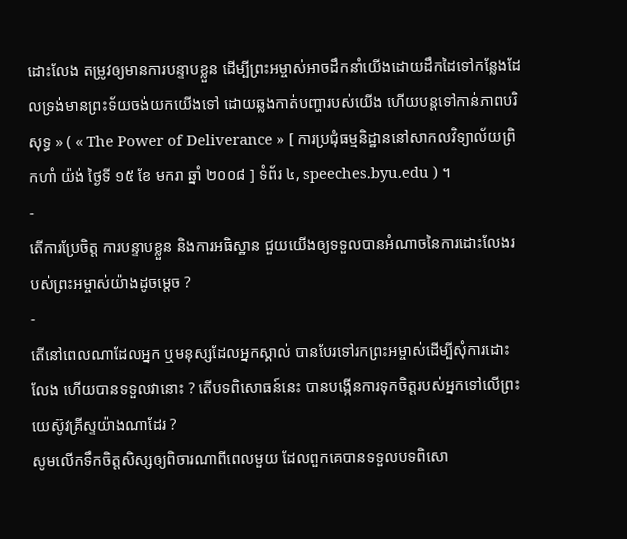ដោះលែង តម្រូវឲ្យមានការបន្ទាបខ្លួន ដើម្បីព្រះអម្ចាស់អាចដឹកនាំយើងដោយដឹកដៃទៅកន្លែងដែលទ្រង់មានព្រះទ័យចង់យកយើងទៅ ដោយឆ្លងកាត់បញ្ហារបស់យើង ហើយបន្តទៅកាន់ភាពបរិសុទ្ធ » ( « The Power of Deliverance » [ ការប្រជុំធម្មនិដ្ឋាននៅសាកលវិទ្យាល័យព្រិកហាំ យ៉ង់ ថ្ងៃទី ១៥ ខែ មករា ឆ្នាំ ២០០៨ ] ទំព័រ ៤, speeches.byu.edu ) ។
-
តើការប្រែចិត្ត ការបន្ទាបខ្លួន និងការអធិស្ឋាន ជួយយើងឲ្យទទួលបានអំណាចនៃការដោះលែងរបស់ព្រះអម្ចាស់យ៉ាងដូចម្ដេច ?
-
តើនៅពេលណាដែលអ្នក ឬមនុស្សដែលអ្នកស្គាល់ បានបែរទៅរកព្រះអម្ចាស់ដើម្បីសុំការដោះលែង ហើយបានទទួលវានោះ ? តើបទពិសោធន៍នេះ បានបង្កើនការទុកចិត្តរបស់អ្នកទៅលើព្រះយេស៊ូវគ្រីស្ទយ៉ាងណាដែរ ?
សូមលើកទឹកចិត្តសិស្សឲ្យពិចារណាពីពេលមួយ ដែលពួកគេបានទទួលបទពិសោ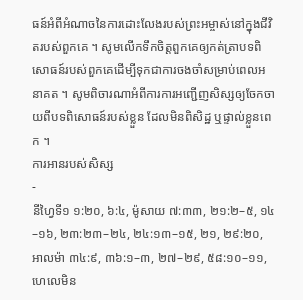ធន៍អំពីអំណាចនៃការដោះលែងរបស់ព្រះអម្ចាស់នៅក្នុងជីវិតរបស់ពួកគេ ។ សូមលើកទឹកចិត្តពួកគេឲ្យកត់ត្រាបទពិសោធន៍របស់ពួកគេដើម្បីទុកជាការចងចាំសម្រាប់ពេលអនាគត ។ សូមពិចារណាអំពីការការអញ្ជើញសិស្សឲ្យចែកចាយពីបទពិសោធន៍របស់ខ្លួន ដែលមិនពិសិដ្ឋ ឬផ្ទាល់ខ្លួនពេក ។
ការអានរបស់សិស្ស
-
នីហ្វៃទី១ ១:២០, ៦:៤, ម៉ូសាយ ៧:៣៣, ២១:២–៥, ១៤–១៦, ២៣:២៣–២៤, ២៤:១៣–១៥, ២១, ២៩:២០, អាលម៉ា ៣៤:៩, ៣៦:១–៣, ២៧–២៩, ៥៨:១០–១១, ហេលេមិន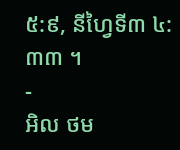៥:៩, នីហ្វៃទី៣ ៤:៣៣ ។
-
អិល ថម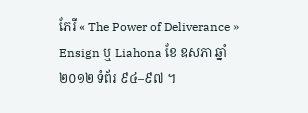ភែរី « The Power of Deliverance » Ensign ឬ Liahona ខែ ឧសភា ឆ្នាំ ២០១២ ទំព័រ ៩៤–៩៧ ។